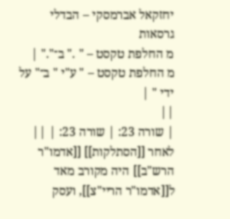יחזקאל אברמסקי – הבדלי גרסאות
מ החלפת טקסט – " ." ב־"." |
מ החלפת טקסט – " ע"י " ב־" על ידי " |
||
| שורה 23: | שורה 23: | ||
לאחר [[הסתלקות]] [[אדמו"ר הרש"ב]] היה מקורב מאד ל[[אדמו"ר הריי"צ]], ועסק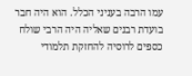עמו הרבה בעניני הכלל. הוא היה חבר בועדת רבנים שאליה היה הרבי שולח כספים לרוסיה להחזקת תלמודי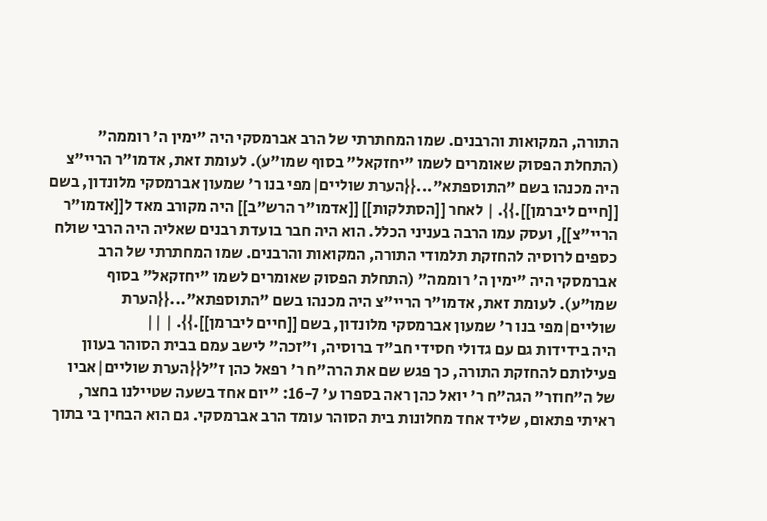התורה, המקואות והרבנים. שמו המחתרתי של הרב אברמסקי היה "ימין ה' רוממה" (התחלת הפסוק שאומרים לשמו "יחזקאל" בסוף שמו"ע). לעומת זאת, אדמו"ר הריי"צ היה מכנהו בשם "התוספתא"...{{הערת שוליים|מפי בנו ר' שמעון אברמסקי מלונדון, בשם [[חיים ליברמן]].}}. | לאחר [[הסתלקות]] [[אדמו"ר הרש"ב]] היה מקורב מאד ל[[אדמו"ר הריי"צ]], ועסק עמו הרבה בעניני הכלל. הוא היה חבר בועדת רבנים שאליה היה הרבי שולח כספים לרוסיה להחזקת תלמודי התורה, המקואות והרבנים. שמו המחתרתי של הרב אברמסקי היה "ימין ה' רוממה" (התחלת הפסוק שאומרים לשמו "יחזקאל" בסוף שמו"ע). לעומת זאת, אדמו"ר הריי"צ היה מכנהו בשם "התוספתא"...{{הערת שוליים|מפי בנו ר' שמעון אברמסקי מלונדון, בשם [[חיים ליברמן]].}}. | ||
היה בידידות גם עם גדולי חסידי חב"ד ברוסיה, ו"זכה" לישב עמם בבית הסוהר בעוון פעילותם להחזקת התורה, כך פגש שם את הרה"ח ר' רפאל כהן ז"ל{{הערת שוליים|אביו של ה"חוזר" הגה"ח ר' יואל כהן ראה בספרו ע' 16-7: "יום אחד בשעה שטיילנו בחצר, ראיתי פתאום, שליד אחד מחלונות בית הסוהר עומד הרב אברמסקי. גם הוא הבחין בי בתוך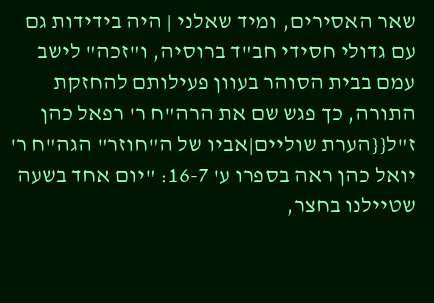שאר האסירים, ומיד שאלני | היה בידידות גם עם גדולי חסידי חב"ד ברוסיה, ו"זכה" לישב עמם בבית הסוהר בעוון פעילותם להחזקת התורה, כך פגש שם את הרה"ח ר' רפאל כהן ז"ל{{הערת שוליים|אביו של ה"חוזר" הגה"ח ר' יואל כהן ראה בספרו ע' 16-7: "יום אחד בשעה שטיילנו בחצר,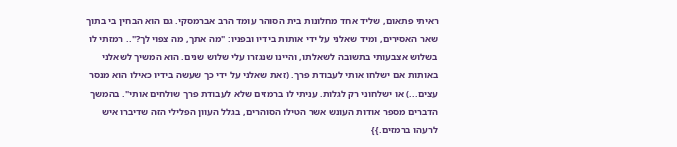ראיתי פתאום, שליד אחד מחלונות בית הסוהר עומד הרב אברמסקי. גם הוא הבחין בי בתוך שאר האסירים, ומיד שאלני על ידי אותות בידיו ובפניו: "מה אתך, מה צפוי לך?".. רמזתי לו בשלוש אצבעותי בתשובה לשאלתו, והיינו שנגזרו עלי שלוש שנים. הוא המשיך לשאלני באותות אם ישלחו אותי לעבודת פרך. (זאת שאלני על ידי כך שעשה בידיו כאילו הוא מנסר עצים...) או ישלחוני רק לגלות. עניתי לו ברמזים שלא לעבודת פרך שולחים אותי". בהמשך הדברים מספר אודות העונש אשר הטילו הסוהרים, בגלל העוון הפלילי הזה שדיברו איש לרעהו ברמזים.}}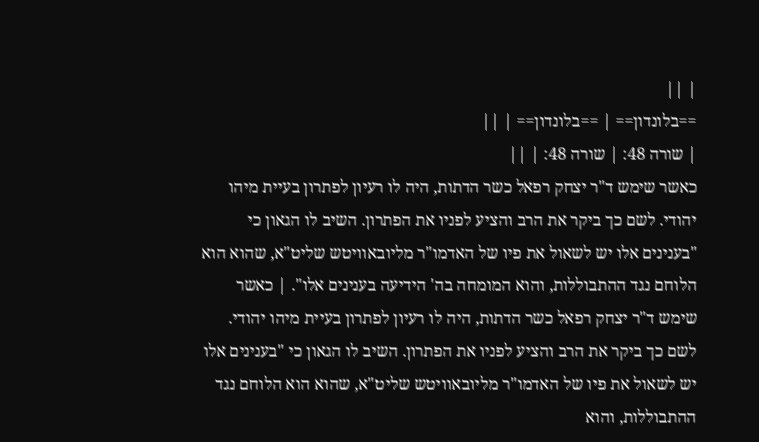| ||
==בלונדון== | ==בלונדון== | ||
| שורה 48: | שורה 48: | ||
כאשר שימש ד"ר יצחק רפאל כשר הדתות, היה לו רעיון לפתרון בעיית מיהו יהודי. לשם כך ביקר את הרב והציע לפניו את הפתרון. השיב לו הגאון כי "בענינים אלו יש לשאול את פיו של האדמו"ר מליובאוויטש שליט"א, שהוא הוא הלוחם נגד ההתבוללות, והוא המומחה בה' הידיעה בענינים אלו". | כאשר שימש ד"ר יצחק רפאל כשר הדתות, היה לו רעיון לפתרון בעיית מיהו יהודי. לשם כך ביקר את הרב והציע לפניו את הפתרון. השיב לו הגאון כי "בענינים אלו יש לשאול את פיו של האדמו"ר מליובאוויטש שליט"א, שהוא הוא הלוחם נגד ההתבוללות, והוא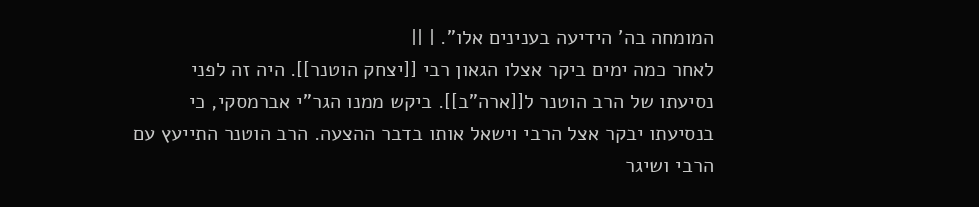המומחה בה' הידיעה בענינים אלו". | ||
לאחר כמה ימים ביקר אצלו הגאון רבי [[יצחק הוטנר]]. היה זה לפני נסיעתו של הרב הוטנר ל[[ארה"ב]]. ביקש ממנו הגר"י אברמסקי, כי בנסיעתו יבקר אצל הרבי וישאל אותו בדבר ההצעה. הרב הוטנר התייעץ עם הרבי ושיגר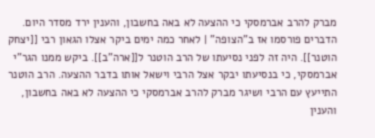מברק להרב אברמסקי כי ההצעה לא באה בחשבון, והענין ירד מסדר היום. הדברים פורסמו אז ב"הצופה" | לאחר כמה ימים ביקר אצלו הגאון רבי [[יצחק הוטנר]]. היה זה לפני נסיעתו של הרב הוטנר ל[[ארה"ב]]. ביקש ממנו הגר"י אברמסקי, כי בנסיעתו יבקר אצל הרבי וישאל אותו בדבר ההצעה. הרב הוטנר התייעץ עם הרבי ושיגר מברק להרב אברמסקי כי ההצעה לא באה בחשבון, והענין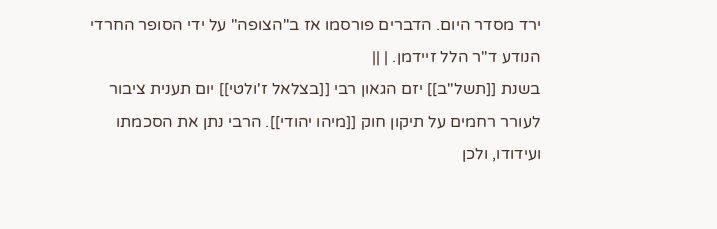ירד מסדר היום. הדברים פורסמו אז ב"הצופה" על ידי הסופר החרדי הנודע ד"ר הלל זיידמן. | ||
בשנת [[תשל"ב]] יזם הגאון רבי [[בצלאל ז'ולטי]] יום תענית ציבור לעורר רחמים על תיקון חוק [[מיהו יהודי]]. הרבי נתן את הסכמתו ועידודו, ולכן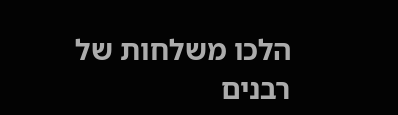הלכו משלחות של רבנים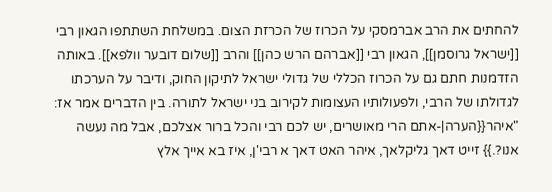להחתים את הרב אברמסקי על הכרוז של הכרזת הצום. במשלחת השתתפו הגאון רבי [[ישראל גרוסמן]], הגאון רבי [[אברהם הרש כהן]] והרב [[שלום דובער וולפא]]. באותה הזדמנות חתם גם על הכרוז הכללי של גדולי ישראל לתיקון החוק, ודיבר על הערכתו לגדולתו של הרבי, ולפעולותיו העצומות לקירוב בני ישראל לתורה. בין הדברים אמר אז: "איהר{{הערה|-אתם הרי מאושרים, יש לכם רבי והכל ברור אצלכם, אבל מה נעשה אנו?.}} זייט דאך גליקלאך, איהר האט דאך א רבי'ן, איז בא אייך אלץ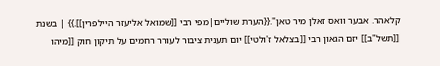קלאהר. אבער וואס זאלן מיר טאן".{{הערת שוליים|מפי רבי [[שמואל אליעזר היילפרין]].}} | בשנת [[תשל"ב]] יזם הגאון רבי [[בצלאל ז'ולטי]] יום תענית ציבור לעורר רחמים על תיקון חוק [[מיהו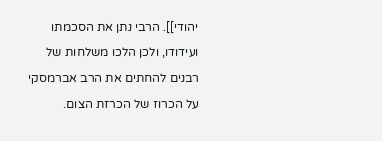יהודי]]. הרבי נתן את הסכמתו ועידודו, ולכן הלכו משלחות של רבנים להחתים את הרב אברמסקי על הכרוז של הכרזת הצום.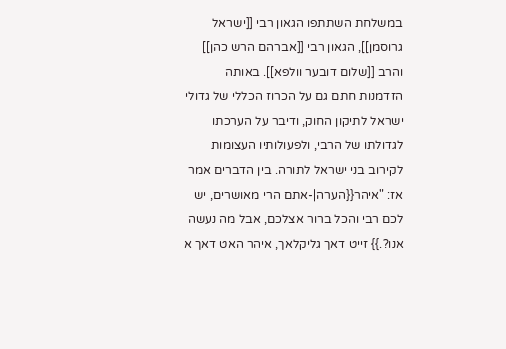במשלחת השתתפו הגאון רבי [[ישראל גרוסמן]], הגאון רבי [[אברהם הרש כהן]] והרב [[שלום דובער וולפא]]. באותה הזדמנות חתם גם על הכרוז הכללי של גדולי ישראל לתיקון החוק, ודיבר על הערכתו לגדולתו של הרבי, ולפעולותיו העצומות לקירוב בני ישראל לתורה. בין הדברים אמר אז: "איהר{{הערה|-אתם הרי מאושרים, יש לכם רבי והכל ברור אצלכם, אבל מה נעשה אנו?.}} זייט דאך גליקלאך, איהר האט דאך א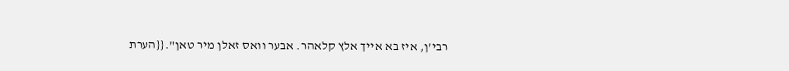רבי'ן, איז בא אייך אלץ קלאהר. אבער וואס זאלן מיר טאן".{{הערת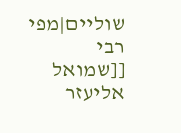שוליים|מפי רבי [[שמואל אליעזר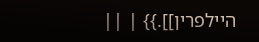היילפרין]].}} | ||